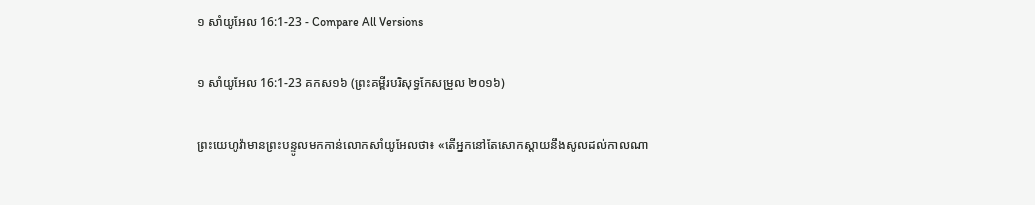១ សាំយូអែល 16:1-23 - Compare All Versions

១ សាំយូអែល 16:1-23 គកស១៦ (ព្រះគម្ពីរបរិសុទ្ធកែសម្រួល ២០១៦)

ព្រះ‌យេហូវ៉ាមានព្រះ‌បន្ទូលមកកាន់លោកសាំយូ‌អែលថា៖ «តើអ្នកនៅតែសោក‌ស្តាយនឹងសូលដល់កាលណា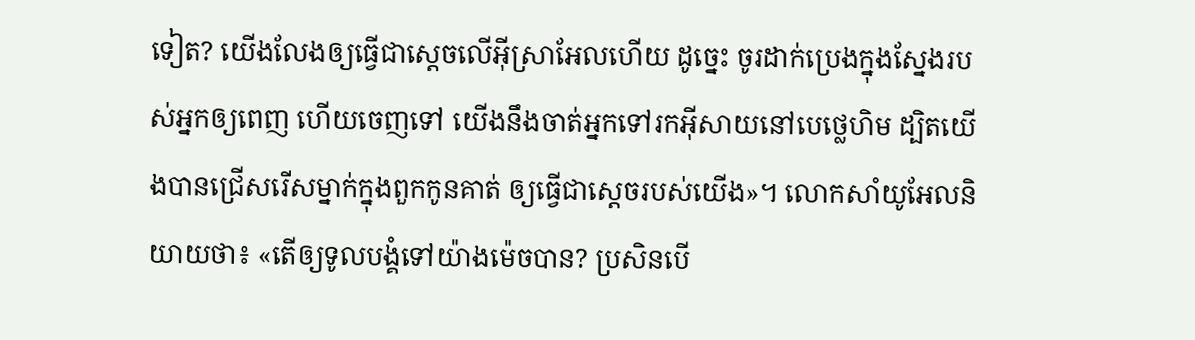ទៀត? យើងលែងឲ្យធ្វើជាស្តេចលើអ៊ីស្រា‌អែលហើយ ដូច្នេះ ចូរដាក់ប្រេងក្នុងស្នែងរបស់អ្នកឲ្យពេញ ហើយចេញទៅ យើងនឹងចាត់អ្នកទៅរកអ៊ីសាយនៅបេ‌ថ្លេ‌ហិម ដ្បិតយើងបានជ្រើសរើសម្នាក់ក្នុងពួកកូនគាត់ ឲ្យធ្វើជាស្តេចរបស់យើង»។ លោកសាំយូ‌អែលនិយាយថា៖ «តើឲ្យទូល‌បង្គំទៅយ៉ាងម៉េចបាន? ប្រសិន‌បើ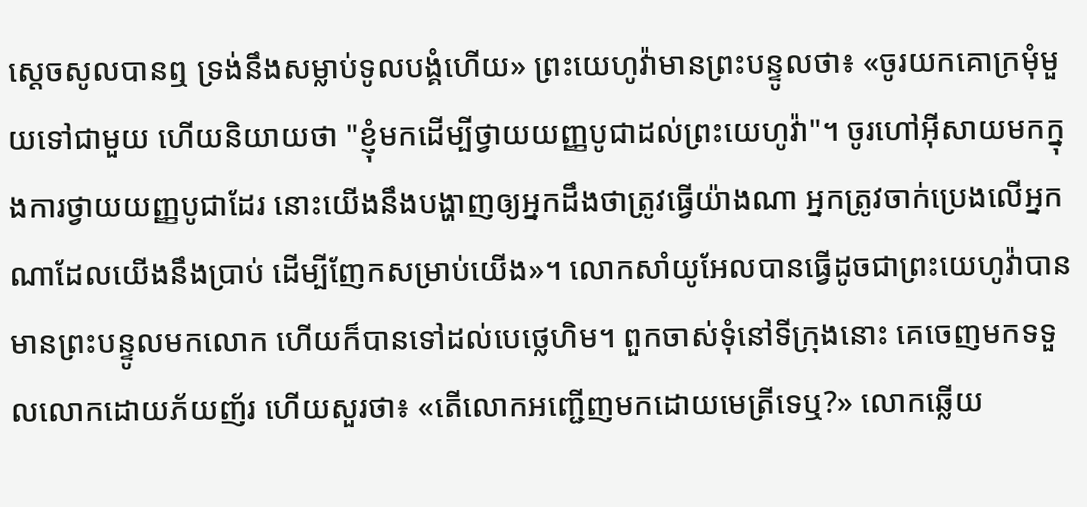ស្ដេចសូលបានឮ ទ្រង់នឹងសម្លាប់ទូល‌បង្គំហើយ» ព្រះ‌យេហូវ៉ាមានព្រះ‌បន្ទូលថា៖ «ចូរយកគោក្រមុំមួយទៅជា‌មួយ ហើយនិយាយថា "ខ្ញុំមកដើម្បីថ្វាយយញ្ញ‌បូជាដល់ព្រះ‌យេហូវ៉ា"។ ចូរហៅអ៊ីសាយមកក្នុងការថ្វាយយញ្ញ‌បូជាដែរ នោះយើងនឹងបង្ហាញឲ្យអ្នកដឹងថាត្រូវធ្វើយ៉ាងណា អ្នកត្រូវចាក់ប្រេងលើអ្នកណាដែលយើងនឹងប្រាប់ ដើម្បីញែកសម្រាប់យើង»។ លោកសាំយូ‌អែលបានធ្វើដូចជាព្រះ‌យេហូវ៉ាបានមានព្រះ‌បន្ទូលមកលោក ហើយក៏បានទៅដល់បេ‌ថ្លេ‌ហិម។ ពួកចាស់ទុំនៅទីក្រុងនោះ គេចេញមកទទួលលោកដោយភ័យញ័រ ហើយសួរថា៖ «តើលោកអញ្ជើញមកដោយមេត្រីទេឬ?» លោកឆ្លើយ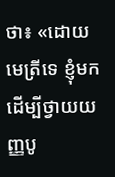ថា៖ «ដោយមេត្រីទេ ខ្ញុំមកដើម្បីថ្វាយយញ្ញ‌បូ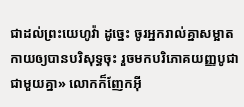ជាដល់ព្រះ‌យេហូវ៉ា ដូច្នេះ ចូរអ្នករាល់គ្នាសម្អាតកាយឲ្យបានបរិសុទ្ធចុះ រួចមកបរិ‌ភោគយញ្ញ‌បូជាជា‌មួយគ្នា» លោកក៏ញែកអ៊ី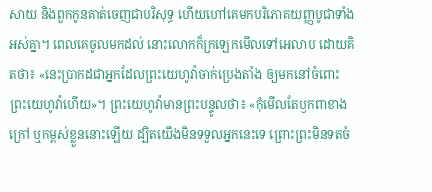សាយ និងពួកកូនគាត់ចេញជាបរិសុទ្ធ ហើយហៅគេមកបរិ‌ភោគយញ្ញ‌បូជាទាំងអស់គ្នា។ ពេលគេចូលមកដល់ នោះលោកក៏ក្រឡេកមើលទៅអេលាប ដោយគិតថា៖ «នេះប្រាកដជាអ្នកដែលព្រះ‌យេហូវ៉ាចាក់ប្រេងតាំង ឲ្យមកនៅចំពោះព្រះ‌យេហូវ៉ាហើយ»។ ព្រះ‌យេហូវ៉ាមានព្រះ‌បន្ទូលថា៖ «កុំមើលតែឫក‌ពាខាងក្រៅ ឬកម្ពស់ខ្លួននោះឡើយ ដ្បិតយើងមិនទទួលអ្នកនេះទេ ព្រោះព្រះមិនទតចំ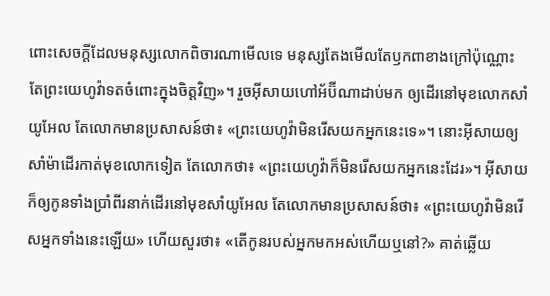ពោះសេចក្ដីដែលមនុស្សលោកពិចារណាមើលទេ មនុស្សតែងមើលតែឫក‌ពាខាងក្រៅប៉ុណ្ណោះ តែព្រះ‌យេហូវ៉ាទតចំពោះក្នុងចិត្តវិញ»។ រួចអ៊ីសាយហៅអ័ប៊ី‌ណាដាប់មក ឲ្យដើរនៅមុខលោកសាំយូ‌អែល តែលោកមានប្រ‌សាសន៍ថា៖ «ព្រះ‌យេហូវ៉ាមិនរើសយកអ្នកនេះទេ»។ នោះអ៊ីសាយឲ្យសាំម៉ាដើរកាត់មុខលោកទៀត តែលោកថា៖ «ព្រះ‌យេហូវ៉ាក៏មិនរើសយកអ្នកនេះដែរ»។ អ៊ីសាយក៏ឲ្យកូនទាំងប្រាំពីរនាក់ដើរនៅមុខសាំយូ‌អែល តែលោកមានប្រ‌សាសន៍ថា៖ «ព្រះ‌យេហូវ៉ាមិនរើសអ្នកទាំងនេះឡើយ» ហើយសួរថា៖ «តើកូនរបស់អ្នកមកអស់ហើយឬនៅ?» គាត់ឆ្លើយ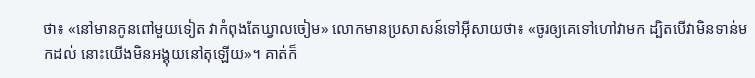ថា៖ «នៅមានកូនពៅមួយទៀត វាកំពុងតែឃ្វាលចៀម» លោកមានប្រ‌សាសន៍ទៅអ៊ីសាយថា៖ «ចូរឲ្យគេទៅហៅវាមក ដ្បិតបើវាមិនទាន់មកដល់ នោះយើងមិនអង្គុយនៅតុឡើយ»។ គាត់ក៏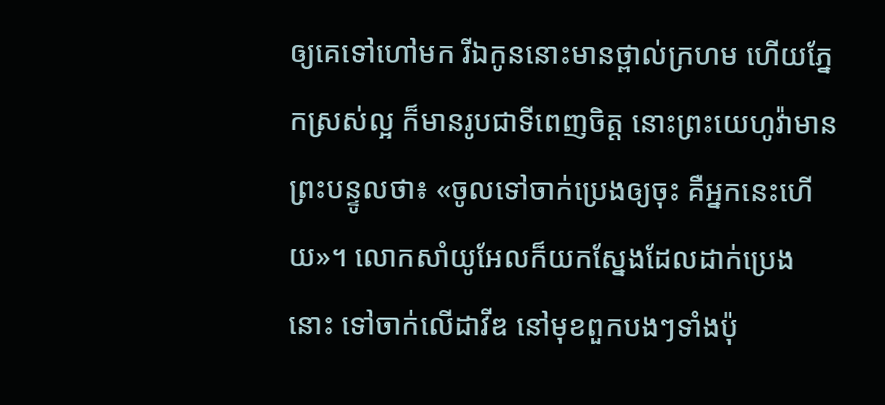ឲ្យគេទៅហៅមក រីឯកូននោះមានថ្ពាល់ក្រហម ហើយភ្នែកស្រស់ល្អ ក៏មានរូបជាទីពេញចិត្ត នោះព្រះ‌យេហូវ៉ាមានព្រះ‌បន្ទូលថា៖ «ចូលទៅចាក់ប្រេងឲ្យចុះ គឺអ្នកនេះហើយ»។ លោកសាំយូ‌អែលក៏យកស្នែងដែលដាក់ប្រេងនោះ ទៅចាក់លើដាវីឌ នៅមុខពួកបងៗទាំងប៉ុ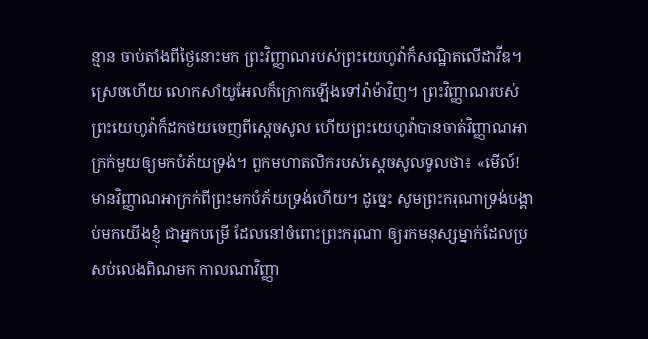ន្មាន ចាប់តាំងពីថ្ងៃនោះមក ព្រះ‌វិញ្ញាណរបស់ព្រះ‌យេហូវ៉ាក៏សណ្ឋិតលើដាវីឌ។ ស្រេចហើយ លោកសាំយូ‌អែលក៏ក្រោកឡើងទៅរ៉ាម៉ាវិញ។ ព្រះ‌វិញ្ញាណរបស់ព្រះ‌យេហូវ៉ាក៏ដកថយចេញពីស្ដេចសូល ហើយព្រះ‌យេហូវ៉ាបានចាត់វិញ្ញាណអាក្រក់មួយឲ្យមកបំភ័យទ្រង់។ ពួកមហា‌តលិករបស់ស្ដេចសូលទូលថា៖ «មើល៍! មានវិញ្ញាណអាក្រក់ពីព្រះមកបំភ័យទ្រង់ហើយ។ ដូច្នេះ សូមព្រះ‌ករុណាទ្រង់បង្គាប់មកយើងខ្ញុំ ជាអ្នកបម្រើ ដែលនៅចំពោះព្រះករុណា ឲ្យរកមនុស្សម្នាក់ដែលប្រសប់លេងពិណមក កាលណាវិញ្ញា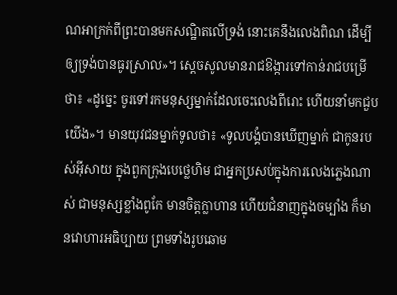ណអាក្រក់ពីព្រះបានមកសណ្ឋិតលើទ្រង់ នោះគេនឹងលេងពិណ ដើម្បីឲ្យទ្រង់បានធូរស្រាល»។ ស្ដេចសូលមានរាជ‌ឱង្ការទៅកាន់រាជបម្រើថា៖ «ដូច្នេះ ចូរទៅរកមនុស្សម្នាក់ដែលចេះលេងពីរោះ ហើយនាំមកជួបយើង»។ មានយុវជនម្នាក់ទូលថា៖ «ទូល‌បង្គំបានឃើញម្នាក់ ជាកូនរបស់អ៊ីសាយ ក្នុងពួកក្រុងបេ‌ថ្លេ‌ហិម ជាអ្នកប្រសប់ក្នុងការលេងភ្លេងណាស់ ជាមនុស្សខ្លាំងពូកែ មានចិត្តក្លាហាន ហើយជំនាញក្នុងចម្បាំង ក៏មានវោហារអធិប្បាយ ព្រមទាំងរូប‌ឆោម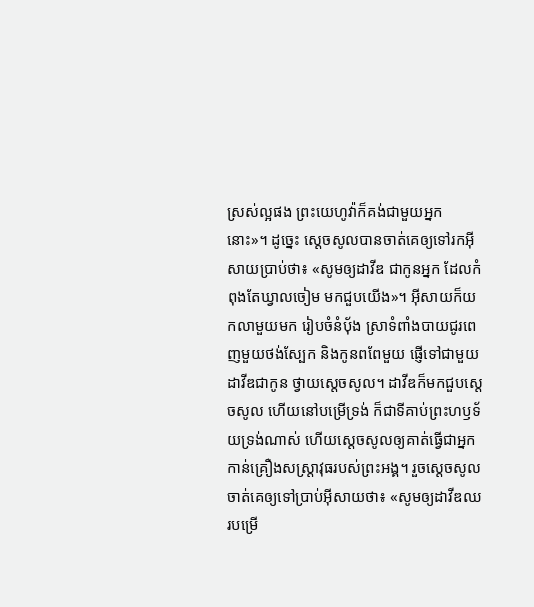ស្រស់ល្អផង ព្រះ‌យេហូវ៉ាក៏គង់ជា‌មួយអ្នកនោះ»។ ដូច្នេះ ស្ដេចសូលបានចាត់គេឲ្យទៅរកអ៊ីសាយប្រាប់ថា៖ «សូមឲ្យដាវីឌ ជាកូនអ្នក ដែលកំពុងតែឃ្វាលចៀម មកជួបយើង»។ អ៊ីសាយក៏យកលាមួយមក រៀបចំនំបុ័ង ស្រាទំពាំង‌បាយ‌ជូរពេញមួយថង់ស្បែក និងកូនពពែមួយ ផ្ញើទៅជា‌មួយដាវីឌជាកូន ថ្វាយស្តេចសូល។ ដាវីឌក៏មកជួបស្ដេចសូល ហើយនៅបម្រើទ្រង់ ក៏ជាទីគាប់ព្រះ‌ហឫ‌ទ័យទ្រង់ណាស់ ហើយស្ដេចសូលឲ្យគាត់ធ្វើជាអ្នកកាន់គ្រឿងសស្ត្រា‌វុធរបស់ព្រះ‌អង្គ។ រួចស្ដេចសូលចាត់គេឲ្យទៅប្រាប់អ៊ីសាយថា៖ «សូមឲ្យដាវីឌឈរបម្រើ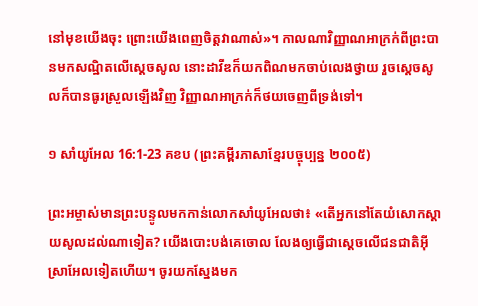នៅមុខយើងចុះ ព្រោះយើងពេញចិត្តវាណាស់»។ កាលណាវិញ្ញាណអាក្រក់ពីព្រះបានមកសណ្ឋិតលើស្ដេចសូល នោះដាវីឌក៏យកពិណមកចាប់លេងថ្វាយ រួចស្ដេចសូលក៏បានធូរស្រួលឡើងវិញ វិញ្ញាណអាក្រក់ក៏ថយចេញពីទ្រង់ទៅ។

១ សាំយូអែល 16:1-23 គខប (ព្រះគម្ពីរភាសាខ្មែរបច្ចុប្បន្ន ២០០៥)

ព្រះ‌អម្ចាស់មានព្រះ‌បន្ទូលមកកាន់លោកសាំយូ‌អែលថា៖ «តើអ្នកនៅតែយំសោកស្ដាយសូលដល់ណាទៀត? យើងបោះបង់គេចោល លែងឲ្យធ្វើជាស្ដេចលើជន‌ជាតិអ៊ីស្រា‌អែលទៀតហើយ។ ចូរយកស្នែងមក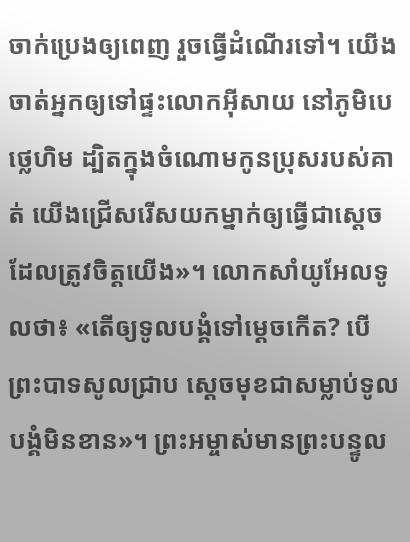ចាក់ប្រេងឲ្យពេញ រួចធ្វើដំណើរទៅ។ យើងចាត់អ្នកឲ្យទៅផ្ទះលោកអ៊ីសាយ នៅភូមិបេថ្លេ‌ហិម ដ្បិតក្នុងចំណោមកូនប្រុសរបស់គាត់ យើងជ្រើសរើសយកម្នាក់ឲ្យធ្វើជាស្ដេច ដែលត្រូវចិត្តយើង»។ លោកសាំយូ‌អែលទូលថា៖ «តើឲ្យទូលបង្គំទៅម្ដេចកើត? បើព្រះ‌បាទសូលជ្រាប ស្ដេចមុខជាសម្លាប់ទូលបង្គំមិនខាន»។ ព្រះ‌អម្ចាស់មានព្រះ‌បន្ទូល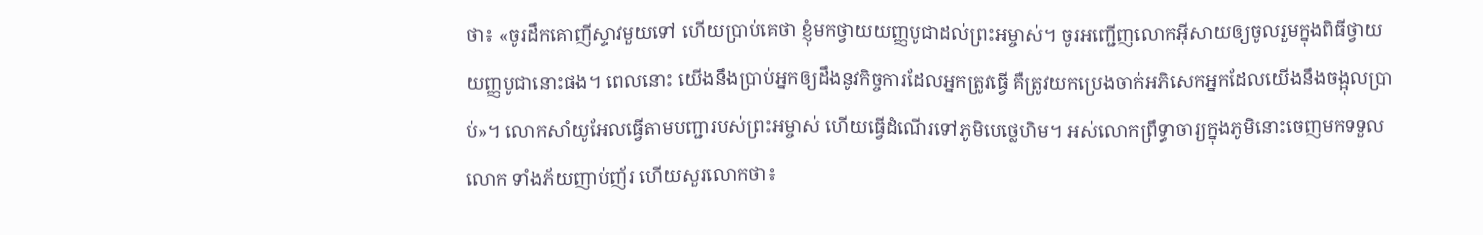ថា៖ «ចូរដឹកគោញីស្ទាវមួយទៅ ហើយប្រាប់គេថា ខ្ញុំមកថ្វាយយញ្ញ‌បូជាដល់ព្រះ‌អម្ចាស់។ ចូរអញ្ជើញលោកអ៊ីសាយឲ្យចូលរួមក្នុងពិធីថ្វាយយញ្ញ‌បូជានោះផង។ ពេលនោះ យើងនឹងប្រាប់អ្នកឲ្យដឹងនូវកិច្ចការដែលអ្នកត្រូវធ្វើ គឺត្រូវយកប្រេងចាក់អភិសេកអ្នកដែលយើងនឹងចង្អុលប្រាប់»។ លោកសាំយូ‌អែលធ្វើតាមបញ្ជារបស់ព្រះ‌អម្ចាស់ ហើយធ្វើដំណើរទៅភូមិបេថ្លេ‌ហិម។ អស់លោកព្រឹទ្ធា‌ចារ្យក្នុងភូមិនោះចេញមកទទួលលោក ទាំងភ័យញាប់‌ញ័រ ហើយសួរលោកថា៖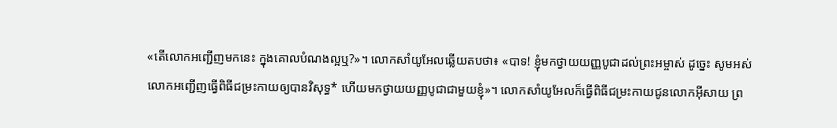«តើលោកអញ្ជើញមកនេះ ក្នុងគោលបំណងល្អឬ?»។ លោកសាំយូ‌អែលឆ្លើយតបថា៖ «បាទ! ខ្ញុំមកថ្វាយយញ្ញ‌បូជាដល់ព្រះ‌អម្ចាស់ ដូច្នេះ សូមអស់លោកអញ្ជើញធ្វើពិធីជម្រះកាយឲ្យបានវិសុទ្ធ* ហើយមកថ្វាយយញ្ញ‌បូជាជាមួយខ្ញុំ»។ លោកសាំយូ‌អែលក៏ធ្វើពិធីជម្រះកាយជូនលោកអ៊ីសាយ ព្រ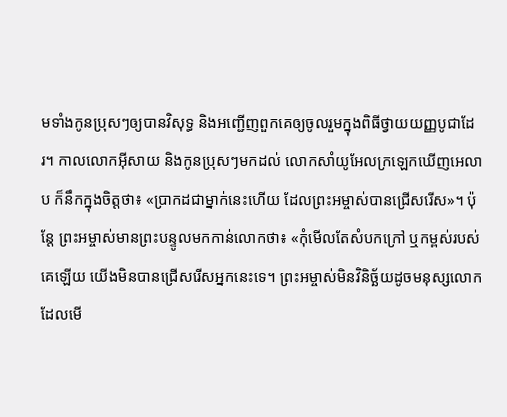មទាំងកូនប្រុសៗឲ្យបានវិសុទ្ធ និងអញ្ជើញពួកគេឲ្យចូលរួមក្នុងពិធីថ្វាយយញ្ញ‌បូជាដែរ។ កាលលោកអ៊ីសាយ និងកូនប្រុសៗមកដល់ លោកសាំយូ‌អែលក្រឡេកឃើញអេលាប ក៏នឹកក្នុងចិត្តថា៖ «ប្រាកដជាម្នាក់នេះហើយ ដែលព្រះ‌អម្ចាស់បានជ្រើសរើស»។ ប៉ុន្តែ ព្រះ‌អម្ចាស់មានព្រះ‌បន្ទូលមកកាន់លោកថា៖ «កុំមើលតែសំបកក្រៅ ឬកម្ពស់របស់គេឡើយ យើងមិនបានជ្រើសរើសអ្នកនេះទេ។ ព្រះ‌អម្ចាស់មិនវិនិច្ឆ័យដូចមនុស្សលោក ដែលមើ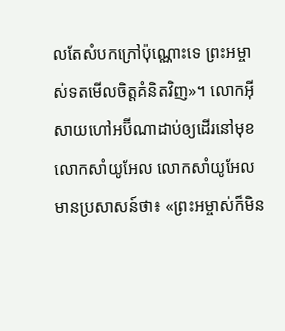លតែសំបកក្រៅប៉ុណ្ណោះទេ ព្រះ‌អម្ចាស់ទតមើលចិត្តគំនិតវិញ»។ លោកអ៊ីសាយហៅអប៊ី‌ណា‌ដាប់ឲ្យដើរនៅមុខលោកសាំយូ‌អែល លោកសាំយូ‌អែលមានប្រសាសន៍ថា៖ «ព្រះ‌អម្ចាស់ក៏មិន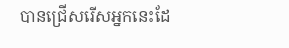បានជ្រើសរើសអ្នកនេះដែ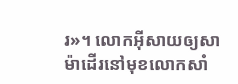រ»។ លោកអ៊ីសាយឲ្យសាម៉ាដើរនៅមុខលោកសាំ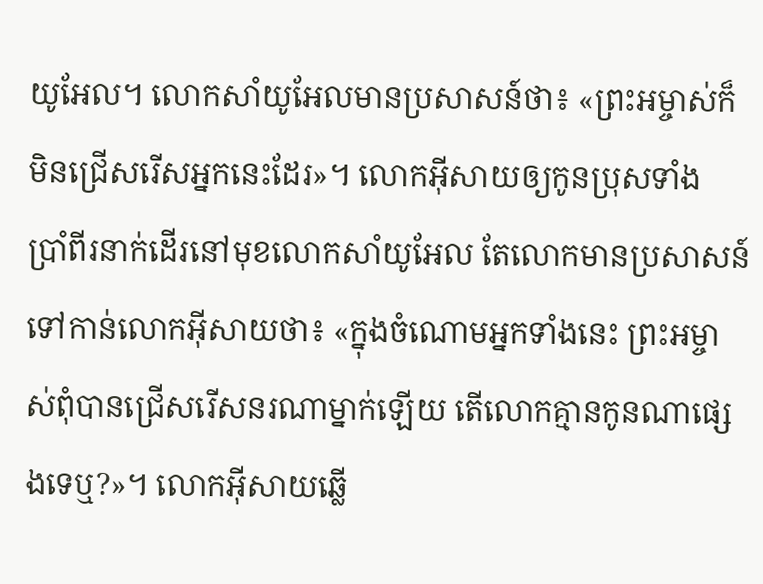យូ‌អែល។ លោកសាំយូ‌អែលមានប្រសាសន៍ថា៖ «ព្រះ‌អម្ចាស់ក៏មិនជ្រើសរើសអ្នកនេះដែរ»។ លោកអ៊ីសាយឲ្យកូនប្រុសទាំងប្រាំ‌ពីរនាក់ដើរនៅមុខលោកសាំយូ‌អែល តែលោកមានប្រសាសន៍ទៅកាន់លោកអ៊ីសាយថា៖ «ក្នុងចំណោមអ្នកទាំងនេះ ព្រះ‌អម្ចាស់ពុំបានជ្រើសរើសនរណាម្នាក់ឡើយ តើលោកគ្មានកូនណាផ្សេងទេឬ?»។ លោកអ៊ីសាយឆ្លើ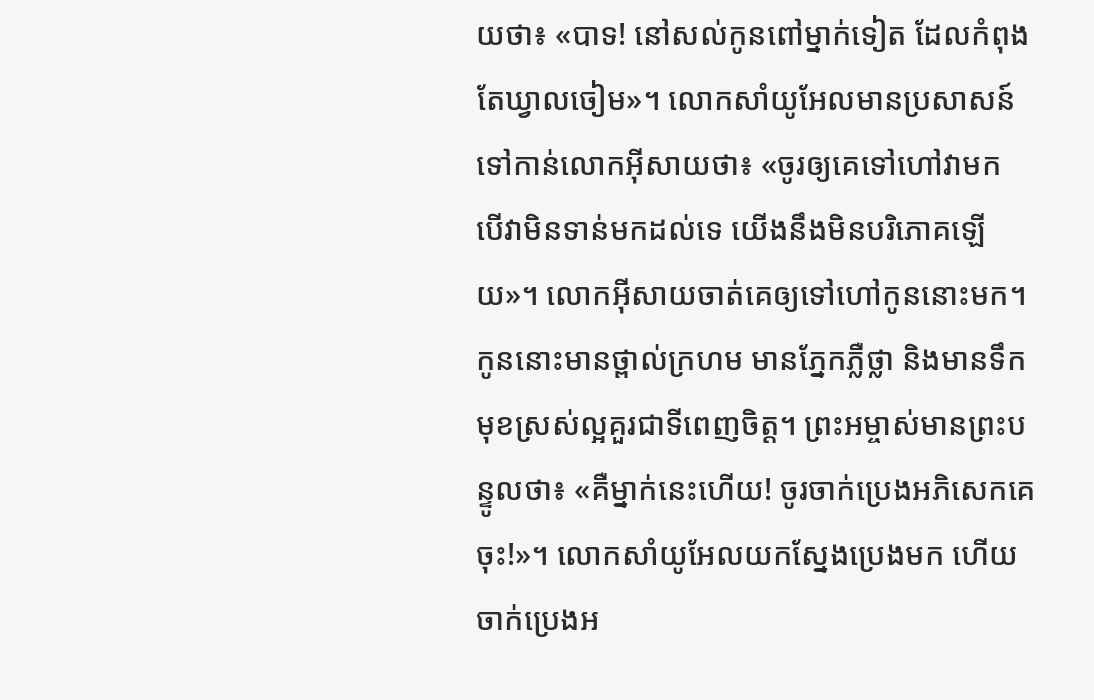យថា៖ «បាទ! នៅសល់កូនពៅម្នាក់ទៀត ដែលកំពុងតែឃ្វាលចៀម»។ លោកសាំយូ‌អែលមានប្រសាសន៍ទៅកាន់លោកអ៊ីសាយថា៖ «ចូរឲ្យគេទៅហៅវាមក បើវាមិនទាន់មកដល់ទេ យើងនឹងមិនបរិភោគឡើយ»។ លោកអ៊ីសាយចាត់គេឲ្យទៅហៅកូននោះមក។ កូននោះមានថ្ពាល់ក្រហម មានភ្នែកភ្លឺថ្លា និងមានទឹកមុខស្រស់ល្អគួរជាទីពេញចិត្ត។ ព្រះ‌អម្ចាស់មានព្រះ‌បន្ទូលថា៖ «គឺម្នាក់នេះហើយ! ចូរចាក់ប្រេងអភិសេកគេចុះ!»។ លោកសាំយូ‌អែលយកស្នែងប្រេងមក ហើយចាក់ប្រេងអ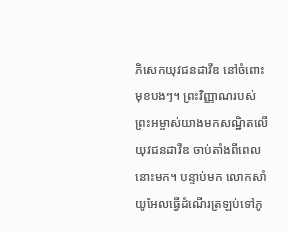ភិសេកយុវជនដាវីឌ នៅចំពោះមុខបងៗ។ ព្រះ‌វិញ្ញាណរបស់ព្រះ‌អម្ចាស់យាងមកសណ្ឋិតលើយុវជនដាវីឌ ចាប់តាំងពីពេលនោះមក។ បន្ទាប់មក លោកសាំយូ‌អែលធ្វើដំណើរត្រឡប់ទៅភូ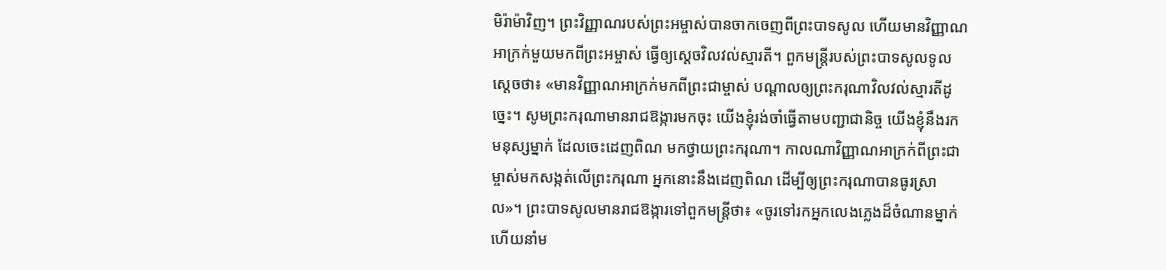មិរ៉ាម៉ាវិញ។ ព្រះ‌វិញ្ញាណរបស់ព្រះ‌អម្ចាស់បានចាកចេញពីព្រះ‌បាទសូល ហើយមានវិញ្ញាណអាក្រក់មួយមកពីព្រះ‌អម្ចាស់ ធ្វើឲ្យស្ដេចវិល‌វល់ស្មារតី។ ពួកមន្ត្រីរបស់ព្រះ‌បាទសូលទូលស្ដេចថា៖ «មានវិញ្ញាណអាក្រក់មកពីព្រះ‌ជាម្ចាស់ បណ្ដាលឲ្យព្រះ‌ករុណាវិល‌វល់ស្មារតីដូច្នេះ។ សូមព្រះ‌ករុណាមានរាជ‌ឱង្ការមកចុះ យើងខ្ញុំរង់‌ចាំធ្វើតាមបញ្ជាជានិច្ច យើងខ្ញុំនឹងរកមនុស្សម្នាក់ ដែលចេះដេញពិណ មកថ្វាយព្រះ‌ករុណា។ កាលណាវិញ្ញាណអាក្រក់ពីព្រះ‌ជាម្ចាស់មកសង្កត់លើព្រះ‌ករុណា អ្នកនោះនឹងដេញពិណ ដើម្បីឲ្យព្រះ‌ករុណាបានធូរស្រាល»។ ព្រះ‌បាទសូលមានរាជ‌ឱង្ការទៅពួកមន្ត្រីថា៖ «ចូរទៅរកអ្នកលេងភ្លេងដ៏ចំណានម្នាក់ ហើយនាំម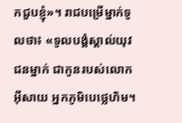កជួបខ្ញុំ»។ រាជបម្រើម្នាក់ទូលថា៖ «ទូលបង្គំស្គាល់យុវជនម្នាក់ ជាកូនរបស់លោកអ៊ីសាយ អ្នកភូមិបេថ្លេ‌ហិម។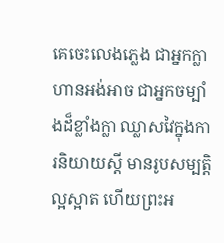គេចេះលេងភ្លេង ជាអ្នកក្លាហានអង់‌អាច ជាអ្នកចម្បាំងដ៏ខ្លាំង‌ក្លា ឈ្លាស‌វៃក្នុងការនិយាយស្ដី មានរូបសម្បត្តិល្អស្អាត ហើយព្រះ‌អ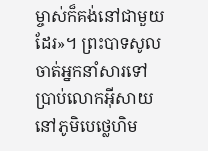ម្ចាស់ក៏គង់នៅជាមួយដែរ»។ ព្រះ‌បាទសូលចាត់អ្នកនាំសារទៅប្រាប់លោកអ៊ីសាយ នៅភូមិបេថ្លេ‌ហិម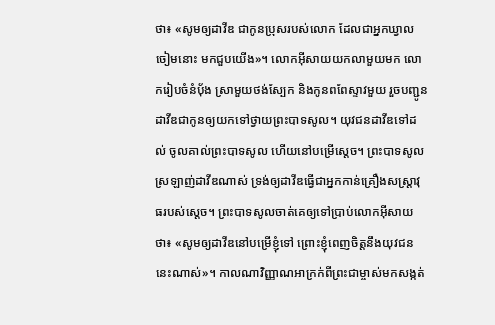ថា៖ «សូមឲ្យដាវីឌ ជាកូនប្រុសរបស់លោក ដែលជាអ្នកឃ្វាលចៀមនោះ មកជួបយើង»។ លោកអ៊ីសាយយកលាមួយមក លោករៀបចំនំប៉័ង ស្រាមួយថង់ស្បែក និងកូនពពែស្ទាវមួយ រួចបញ្ជូនដាវីឌជាកូនឲ្យយកទៅថ្វាយព្រះ‌បាទសូល។ យុវជនដាវីឌទៅដល់ ចូលគាល់ព្រះ‌បាទសូល ហើយនៅបម្រើស្ដេច។ ព្រះ‌បាទសូលស្រឡាញ់ដាវីឌណាស់ ទ្រង់ឲ្យដាវីឌធ្វើជាអ្នកកាន់គ្រឿងសស្ត្រា‌វុធរបស់ស្ដេច។ ព្រះ‌បាទសូលចាត់គេឲ្យទៅប្រាប់លោកអ៊ីសាយថា៖ «សូមឲ្យដាវីឌនៅបម្រើខ្ញុំទៅ ព្រោះខ្ញុំពេញចិត្តនឹងយុវជននេះណាស់»។ កាលណាវិញ្ញាណអាក្រក់ពីព្រះ‌ជាម្ចាស់មកសង្កត់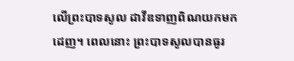លើព្រះ‌បាទសូល ដាវីឌទាញពិណយកមកដេញ។ ពេលនោះ ព្រះ‌បាទសូលបានធូរ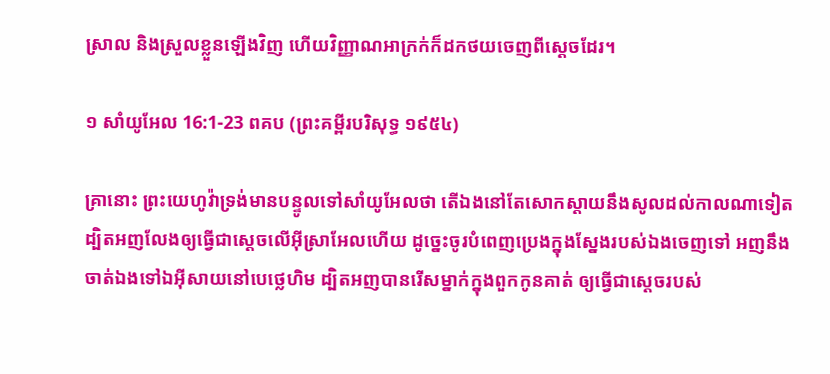ស្រាល និងស្រួលខ្លួនឡើងវិញ ហើយវិញ្ញាណអាក្រក់ក៏ដកថយចេញពីស្ដេចដែរ។

១ សាំយូអែល 16:1-23 ពគប (ព្រះគម្ពីរបរិសុទ្ធ ១៩៥៤)

គ្រានោះ ព្រះ‌យេហូវ៉ាទ្រង់មានបន្ទូលទៅសាំយូ‌អែលថា តើឯងនៅតែសោក‌ស្តាយនឹងសូលដល់កាលណាទៀត ដ្បិតអញលែងឲ្យធ្វើជាស្តេចលើអ៊ីស្រាអែលហើយ ដូច្នេះចូរបំពេញប្រេងក្នុងស្នែងរបស់ឯងចេញទៅ អញនឹងចាត់ឯងទៅឯអ៊ីសាយនៅបេថ្លេ‌ហិម ដ្បិតអញបានរើសម្នាក់ក្នុងពួកកូនគាត់ ឲ្យធ្វើជាស្តេចរបស់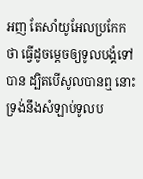អញ តែសាំយូ‌អែលប្រកែកថា ធ្វើដូចម្តេចឲ្យទូលបង្គំទៅបាន ដ្បិតបើសូលបានឮ នោះទ្រង់នឹងសំឡាប់ទូលប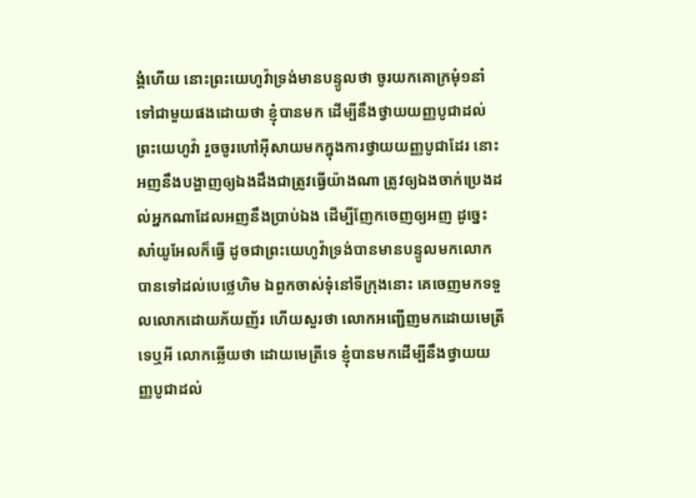ង្គំហើយ នោះព្រះ‌យេហូវ៉ាទ្រង់មានបន្ទូលថា ចូរយកគោក្រមុំ១នាំទៅជាមួយផងដោយថា ខ្ញុំបានមក ដើម្បីនឹងថ្វាយយញ្ញ‌បូជាដល់ព្រះ‌យេហូវ៉ា រួចចូរហៅអ៊ីសាយមកក្នុងការថ្វាយយញ្ញ‌បូជាដែរ នោះអញនឹងបង្ហាញឲ្យឯងដឹងជាត្រូវធ្វើយ៉ាងណា ត្រូវឲ្យឯងចាក់ប្រេងដល់អ្នកណាដែលអញនឹងប្រាប់ឯង ដើម្បីញែកចេញឲ្យអញ ដូច្នេះ សាំយូ‌អែលក៏ធ្វើ ដូចជាព្រះ‌យេហូវ៉ាទ្រង់បានមានបន្ទូលមកលោកបានទៅដល់បេថ្លេ‌ហិម ឯពួកចាស់‌ទុំនៅទីក្រុងនោះ គេចេញមកទទួលលោកដោយភ័យញ័រ ហើយសួរថា លោកអញ្ជើញមកដោយមេត្រីទេឬអី លោកឆ្លើយថា ដោយមេត្រីទេ ខ្ញុំបានមកដើម្បីនឹងថ្វាយយញ្ញ‌បូជាដល់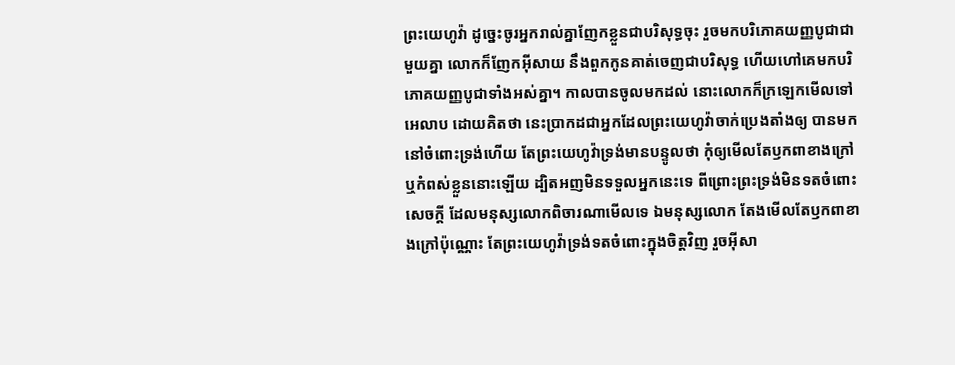ព្រះ‌យេហូវ៉ា ដូច្នេះចូរអ្នករាល់គ្នាញែកខ្លួនជាបរិសុទ្ធចុះ រួចមកបរិភោគយញ្ញ‌បូជាជាមួយគ្នា លោកក៏ញែកអ៊ីសាយ នឹងពួកកូនគាត់ចេញជាបរិសុទ្ធ ហើយហៅគេមកបរិភោគយញ្ញ‌បូជាទាំងអស់គ្នា។ កាលបានចូលមកដល់ នោះលោកក៏ក្រឡេកមើលទៅអេលាប ដោយគិតថា នេះប្រាកដជាអ្នកដែលព្រះ‌យេហូវ៉ាចាក់ប្រេងតាំងឲ្យ បានមកនៅចំពោះទ្រង់ហើយ តែព្រះ‌យេហូវ៉ាទ្រង់មានបន្ទូលថា កុំឲ្យមើលតែឫកពាខាងក្រៅ ឬកំពស់ខ្លួននោះឡើយ ដ្បិតអញមិនទទួលអ្នកនេះទេ ពីព្រោះព្រះ‌ទ្រង់មិនទតចំពោះសេចក្ដី ដែលមនុស្សលោកពិចារណាមើលទេ ឯមនុស្សលោក តែងមើលតែឫកពាខាងក្រៅប៉ុណ្ណោះ តែព្រះ‌យេហូវ៉ាទ្រង់ទតចំពោះក្នុងចិត្តវិញ រួចអ៊ីសា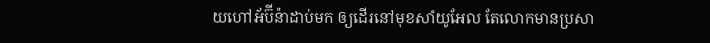យហៅអ័ប៊ី‌ន៉ាដាប់មក ឲ្យដើរនៅមុខសាំយូ‌អែល តែលោកមានប្រសា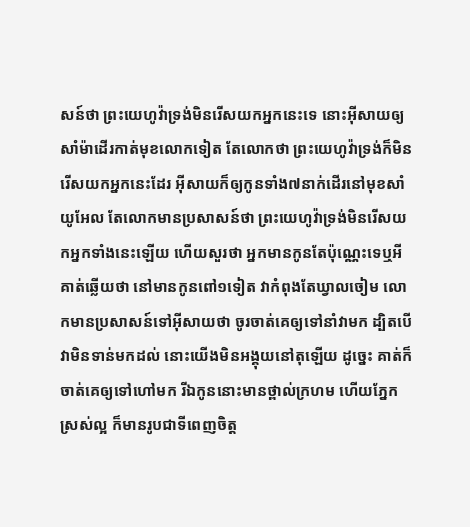សន៍ថា ព្រះ‌យេហូវ៉ាទ្រង់មិនរើសយកអ្នកនេះទេ នោះអ៊ីសាយឲ្យសាំម៉ាដើរកាត់មុខលោកទៀត តែលោកថា ព្រះ‌យេហូវ៉ាទ្រង់ក៏មិនរើសយកអ្នកនេះដែរ អ៊ីសាយក៏ឲ្យកូនទាំង៧នាក់ដើរនៅមុខសាំយូ‌អែល តែលោកមានប្រសាសន៍ថា ព្រះ‌យេហូវ៉ាទ្រង់មិនរើសយកអ្នកទាំងនេះឡើយ ហើយសួរថា អ្នកមានកូនតែប៉ុណ្ណេះទេឬអី គាត់ឆ្លើយថា នៅមានកូនពៅ១ទៀត វាកំពុងតែឃ្វាលចៀម លោកមានប្រសាសន៍ទៅអ៊ីសាយថា ចូរចាត់គេឲ្យទៅនាំវាមក ដ្បិតបើវាមិនទាន់មកដល់ នោះយើងមិនអង្គុយនៅតុឡើយ ដូច្នេះ គាត់ក៏ចាត់គេឲ្យទៅហៅមក រីឯកូននោះមានថ្ពាល់ក្រហម ហើយភ្នែកស្រស់ល្អ ក៏មានរូបជាទីពេញចិត្ត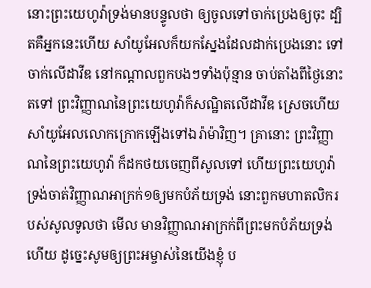នោះព្រះ‌យេហូវ៉ាទ្រង់មានបន្ទូលថា ឲ្យចូលទៅចាក់ប្រេងឲ្យចុះ ដ្បិតគឺអ្នកនេះហើយ សាំយូ‌អែលក៏យកស្នែងដែលដាក់ប្រេងនោះ ទៅចាក់លើដាវីឌ នៅកណ្តាលពួកបងៗទាំងប៉ុន្មាន ចាប់តាំងពីថ្ងៃនោះតទៅ ព្រះ‌វិញ្ញាណនៃព្រះ‌យេហូវ៉ាក៏សណ្ឋិតលើដាវីឌ ស្រេចហើយសាំយូ‌អែលលោកក្រោកឡើងទៅឯរ៉ាម៉ាវិញ។ គ្រានោះ ព្រះ‌វិញ្ញាណនៃព្រះ‌យេហូវ៉ា ក៏ដកថយចេញពីសូលទៅ ហើយព្រះ‌យេហូវ៉ាទ្រង់ចាត់វិញ្ញាណអាក្រក់១ឲ្យមកបំភ័យទ្រង់ នោះពួកមហា‌តលិករបស់សូលទូលថា មើល មានវិញ្ញាណអាក្រក់ពីព្រះមកបំភ័យទ្រង់ហើយ ដូច្នេះសូមឲ្យព្រះ‌អម្ចាស់នៃយើងខ្ញុំ ប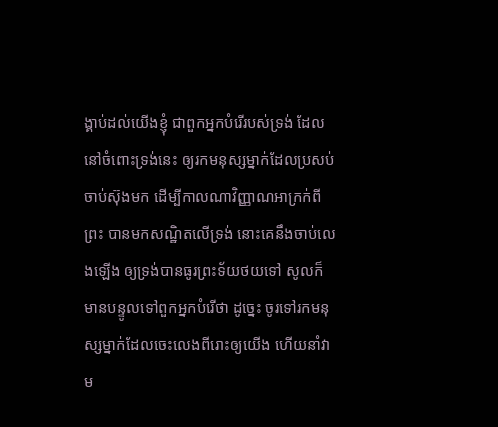ង្គាប់ដល់យើងខ្ញុំ ជាពួកអ្នកបំរើរបស់ទ្រង់ ដែលនៅចំពោះទ្រង់នេះ ឲ្យរកមនុស្សម្នាក់ដែលប្រសប់ចាប់ស៊ុងមក ដើម្បីកាលណាវិញ្ញាណអាក្រក់ពីព្រះ បានមកសណ្ឋិតលើទ្រង់ នោះគេនឹងចាប់លេងឡើង ឲ្យទ្រង់បានធូរព្រះ‌ទ័យថយទៅ សូលក៏មានបន្ទូលទៅពួកអ្នកបំរើថា ដូច្នេះ ចូរទៅរកមនុស្សម្នាក់ដែលចេះលេងពីរោះឲ្យយើង ហើយនាំវាម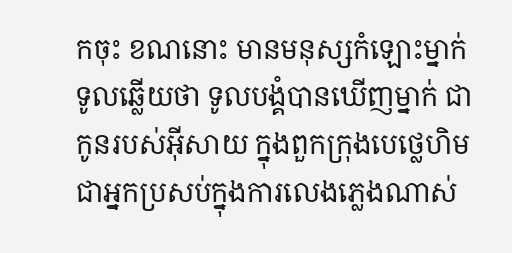កចុះ ខណនោះ មានមនុស្សកំឡោះម្នាក់ ទូលឆ្លើយថា ទូលបង្គំបានឃើញម្នាក់ ជាកូនរបស់អ៊ីសាយ ក្នុងពួកក្រុងបេថ្លេ‌ហិម ជាអ្នកប្រសប់ក្នុងការលេងភ្លេងណាស់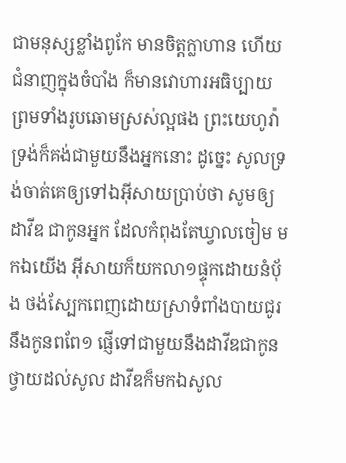ជាមនុស្សខ្លាំងពូកែ មានចិត្តក្លាហាន ហើយជំនាញក្នុងចំបាំង ក៏មានវោហារអធិប្បាយ ព្រមទាំងរូប‌ឆោមស្រស់ល្អផង ព្រះ‌យេហូវ៉ាទ្រង់ក៏គង់ជាមួយនឹងអ្នកនោះ ដូច្នេះ សូលទ្រង់ចាត់គេឲ្យទៅឯអ៊ីសាយប្រាប់ថា សូមឲ្យដាវីឌ ជាកូនអ្នក ដែលកំពុងតែឃ្វាលចៀម មកឯយើង អ៊ីសាយក៏យកលា១ផ្ទុកដោយនំបុ័ង ថង់ស្បែកពេញដោយស្រាទំពាំង‌បាយ‌ជូរ នឹងកូនពពែ១ ផ្ញើទៅជាមួយនឹងដាវីឌជាកូន ថ្វាយដល់សូល ដាវីឌក៏មកឯសូល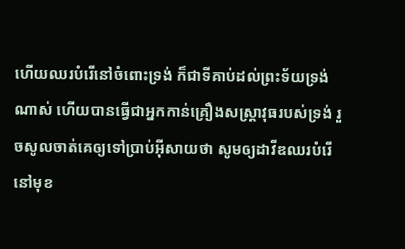ហើយឈរបំរើនៅចំពោះទ្រង់ ក៏ជាទីគាប់ដល់ព្រះ‌ទ័យទ្រង់ណាស់ ហើយបានធ្វើជាអ្នកកាន់គ្រឿងសស្ត្រា‌វុធរបស់ទ្រង់ រួចសូលចាត់គេឲ្យទៅប្រាប់អ៊ីសាយថា សូមឲ្យដាវីឌឈរបំរើនៅមុខ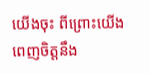យើងចុះ ពីព្រោះយើងពេញចិត្តនឹង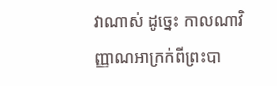វាណាស់ ដូច្នេះ កាលណាវិញ្ញាណអាក្រក់ពីព្រះបា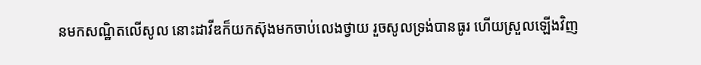នមកសណ្ឋិតលើសូល នោះដាវីឌក៏យកស៊ុងមកចាប់លេងថ្វាយ រួចសូលទ្រង់បានធូរ ហើយស្រួលឡើងវិញ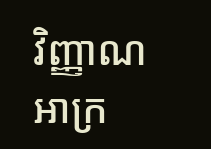វិញ្ញាណអាក្រ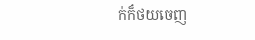ក់ក៏ថយចេញ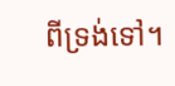ពីទ្រង់ទៅ។